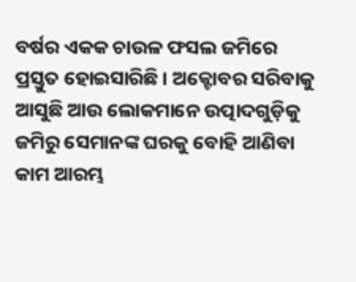ବର୍ଷର ଏକକ ଚାଉଳ ଫସଲ ଜମିରେ ପ୍ରସ୍ତୁତ ହୋଇସାରିଛି । ଅକ୍ଟୋବର ସରିବାକୁ ଆସୁଛି ଆଉ ଲୋକମାନେ ଉତ୍ପାଦଗୁଡ଼ିକୁ ଜମିରୁ ସେମାନଙ୍କ ଘରକୁ ବୋହି ଆଣିବା କାମ ଆରମ୍ଭ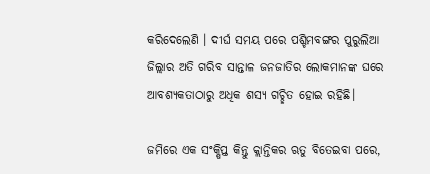କରିଦେଲେଣି । ଦୀର୍ଘ ସମୟ ପରେ ପଶ୍ଚିମବଙ୍ଗର ପୁରୁଲିଆ ଜିଲ୍ଲାର ଅତି ଗରିବ ସାନ୍ତାଳ ଜନଜାତିର ଲୋକମାନଙ୍କ ଘରେ ଆବଶ୍ୟକତାଠାରୁ ଅଧିକ ଶସ୍ୟ ଗଚ୍ଛିତ ହୋଇ ରହିଛି।

ଜମିରେ ଏକ ସଂକ୍ଷିପ୍ତ କିନ୍ତୁ କ୍ଲାନ୍ତିକର ଋତୁ ବିତେଇବା ପରେ,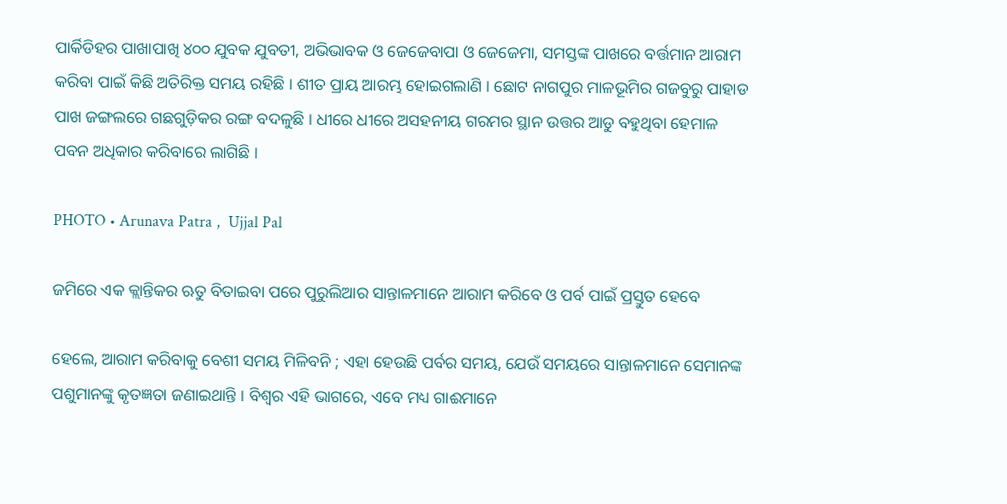ପାର୍କିଡିହର ପାଖାପାଖି ୪୦୦ ଯୁବକ ଯୁବତୀ, ଅଭିଭାବକ ଓ ଜେଜେବାପା ଓ ଜେଜେମା, ସମସ୍ତଙ୍କ ପାଖରେ ବର୍ତ୍ତମାନ ଆରାମ କରିବା ପାଇଁ କିଛି ଅତିରିକ୍ତ ସମୟ ରହିଛି । ଶୀତ ପ୍ରାୟ ଆରମ୍ଭ ହୋଇଗଲାଣି । ଛୋଟ ନାଗପୁର ମାଳଭୂମିର ଗଜବୁରୁ ପାହାଡ ପାଖ ଜଙ୍ଗଲରେ ଗଛଗୁଡ଼ିକର ରଙ୍ଗ ବଦଳୁଛି । ଧୀରେ ଧୀରେ ଅସହନୀୟ ଗରମର ସ୍ଥାନ ଉତ୍ତର ଆଡୁ ବହୁଥିବା ହେମାଳ ପବନ ଅଧିକାର କରିବାରେ ଲାଗିଛି ।

PHOTO • Arunava Patra ,  Ujjal Pal

ଜମିରେ ଏକ କ୍ଲାନ୍ତିକର ଋତୁ ବିତାଇବା ପରେ ପୁରୁଲିଆର ସାନ୍ତାଳମାନେ ଆରାମ କରିବେ ଓ ପର୍ବ ପାଇଁ ପ୍ରସ୍ତୁତ ହେବେ

ହେଲେ, ଆରାମ କରିବାକୁ ବେଶୀ ସମୟ ମିଳିବନି ; ଏହା ହେଉଛି ପର୍ବର ସମୟ, ଯେଉଁ ସମୟରେ ସାନ୍ତାଳମାନେ ସେମାନଙ୍କ ପଶୁମାନଙ୍କୁ କୃତଜ୍ଞତା ଜଣାଇଥାନ୍ତି । ବିଶ୍ୱର ଏହି ଭାଗରେ, ଏବେ ମଧ୍ୟ ଗାଈମାନେ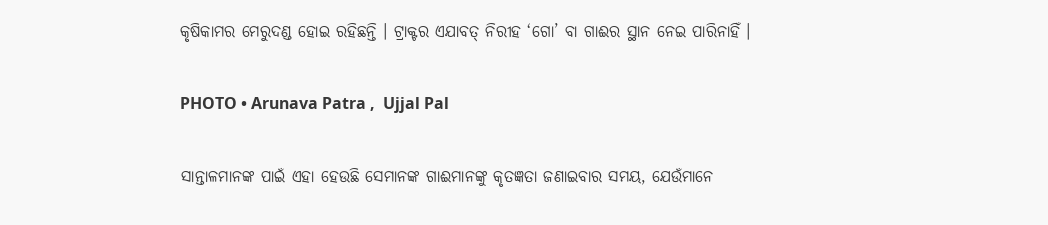କୃଷିକାମର ମେରୁଦଣ୍ଡ ହୋଇ ରହିଛନ୍ତି । ଟ୍ରାକ୍ଟର ଏଯାବତ୍‌ ନିରୀହ ‘ଗୋ’ ବା ଗାଈର ସ୍ଥାନ ନେଇ ପାରିନାହିଁ ।

PHOTO • Arunava Patra ,  Ujjal Pal

ସାନ୍ତାଳମାନଙ୍କ ପାଇଁ ଏହା ହେଉଛି ସେମାନଙ୍କ ଗାଈମାନଙ୍କୁ କୃତଜ୍ଞତା ଜଣାଇବାର ସମୟ, ଯେଉଁମାନେ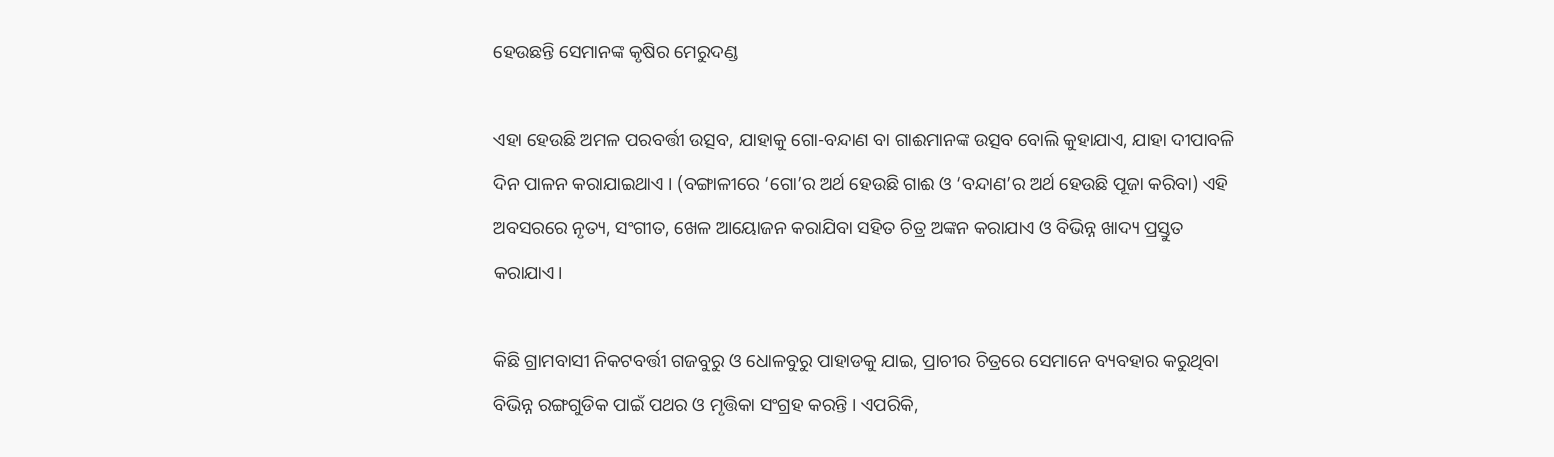ହେଉଛନ୍ତି ସେମାନଙ୍କ କୃଷିର ମେରୁଦଣ୍ଡ

ଏହା ହେଉଛି ଅମଳ ପରବର୍ତ୍ତୀ ଉତ୍ସବ, ଯାହାକୁ ଗୋ-ବନ୍ଦାଣ ବା ଗାଈମାନଙ୍କ ଉତ୍ସବ ବୋଲି କୁହାଯାଏ, ଯାହା ଦୀପାବଳି ଦିନ ପାଳନ କରାଯାଇଥାଏ । (ବଙ୍ଗାଳୀରେ ‘ଗୋ’ର ଅର୍ଥ ହେଉଛି ଗାଈ ଓ ‘ବନ୍ଦାଣ’ର ଅର୍ଥ ହେଉଛି ପୂଜା କରିବା) ଏହି ଅବସରରେ ନୃତ୍ୟ, ସଂଗୀତ, ଖେଳ ଆୟୋଜନ କରାଯିବା ସହିତ ଚିତ୍ର ଅଙ୍କନ କରାଯାଏ ଓ ବିଭିନ୍ନ ଖାଦ୍ୟ ପ୍ରସ୍ତୁତ କରାଯାଏ।

କିଛି ଗ୍ରାମବାସୀ ନିକଟବର୍ତ୍ତୀ ଗଜବୁରୁ ଓ ଧୋଳବୁରୁ ପାହାଡକୁ ଯାଇ, ପ୍ରାଚୀର ଚିତ୍ରରେ ସେମାନେ ବ୍ୟବହାର କରୁଥିବା ବିଭିନ୍ନ ରଙ୍ଗଗୁଡିକ ପାଇଁ ପଥର ଓ ମୃତ୍ତିକା ସଂଗ୍ରହ କରନ୍ତି । ଏପରିକି,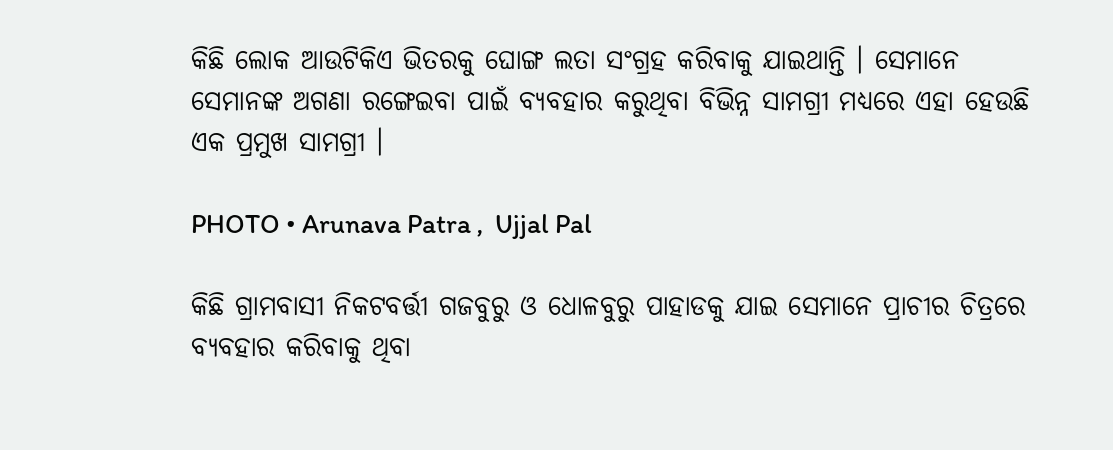କିଛି ଲୋକ ଆଉଟିକିଏ ଭିତରକୁ ଘୋଙ୍ଗ ଲତା ସଂଗ୍ରହ କରିବାକୁ ଯାଇଥାନ୍ତି । ସେମାନେ ସେମାନଙ୍କ ଅଗଣା ରଙ୍ଗେଇବା ପାଇଁ ବ୍ୟବହାର କରୁଥିବା ବିଭିନ୍ନ ସାମଗ୍ରୀ ମଧ୍ୟରେ ଏହା ହେଉଛି ଏକ ପ୍ରମୁଖ ସାମଗ୍ରୀ ।

PHOTO • Arunava Patra ,  Ujjal Pal

କିଛି ଗ୍ରାମବାସୀ ନିକଟବର୍ତ୍ତୀ ଗଜବୁରୁ ଓ ଧୋଳବୁରୁ ପାହାଡକୁ ଯାଇ ସେମାନେ ପ୍ରାଚୀର ଚିତ୍ରରେ ବ୍ୟବହାର କରିବାକୁ ଥିବା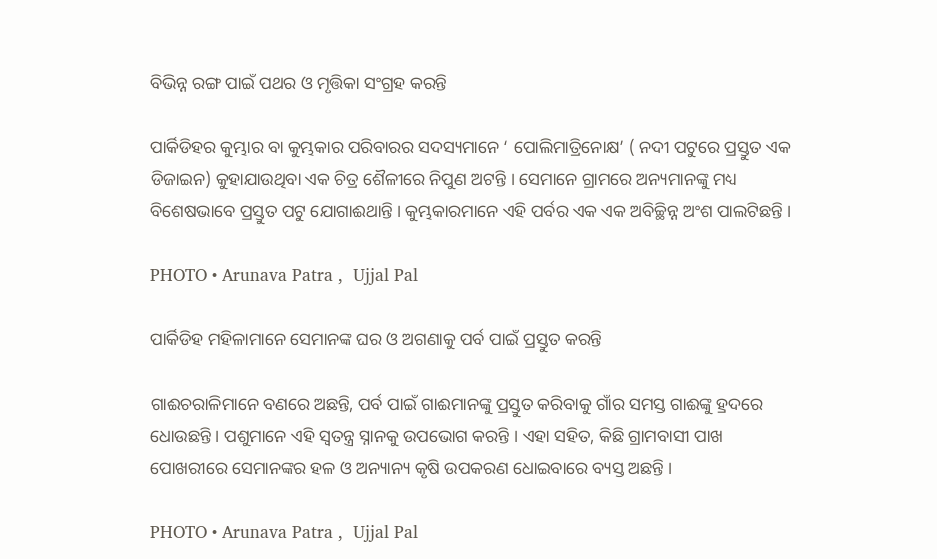ବିଭିନ୍ନ ରଙ୍ଗ ପାଇଁ ପଥର ଓ ମୃତ୍ତିକା ସଂଗ୍ରହ କରନ୍ତି

ପାର୍କିଡିହର କୁମ୍ଭାର ବା କୁମ୍ଭକାର ପରିବାରର ସଦସ୍ୟମାନେ ‘ ପୋଲିମାତ୍ରିନୋକ୍ଷ’ ( ନଦୀ ପଟୁରେ ପ୍ରସ୍ତୁତ ଏକ ଡିଜାଇନ) କୁହାଯାଉଥିବା ଏକ ଚିତ୍ର ଶୈଳୀରେ ନିପୁଣ ଅଟନ୍ତି । ସେମାନେ ଗ୍ରାମରେ ଅନ୍ୟମାନଙ୍କୁ ମଧ୍ୟ ବିଶେଷଭାବେ ପ୍ରସ୍ତୁତ ପଟୁ ଯୋଗାଈଥାନ୍ତି । କୁମ୍ଭକାରମାନେ ଏହି ପର୍ବର ଏକ ଏକ ଅବିଚ୍ଛିନ୍ନ ଅଂଶ ପାଲଟିଛନ୍ତି ।

PHOTO • Arunava Patra ,  Ujjal Pal

ପାର୍କିଡିହ ମହିଳାମାନେ ସେମାନଙ୍କ ଘର ଓ ଅଗଣାକୁ ପର୍ବ ପାଇଁ ପ୍ରସ୍ତୁତ କରନ୍ତି

ଗାଈଚରାଳିମାନେ ବଣରେ ଅଛନ୍ତି, ପର୍ବ ପାଇଁ ଗାଈମାନଙ୍କୁ ପ୍ରସ୍ତୁତ କରିବାକୁ ଗାଁର ସମସ୍ତ ଗାଈଙ୍କୁ ହ୍ରଦରେ ଧୋଉଛନ୍ତି । ପଶୁମାନେ ଏହି ସ୍ୱତନ୍ତ୍ର ସ୍ନାନକୁ ଉପଭୋଗ କରନ୍ତି । ଏହା ସହିତ, କିଛି ଗ୍ରାମବାସୀ ପାଖ ପୋଖରୀରେ ସେମାନଙ୍କର ହଳ ଓ ଅନ୍ୟାନ୍ୟ କୃଷି ଉପକରଣ ଧୋଇବାରେ ବ୍ୟସ୍ତ ଅଛନ୍ତି ।

PHOTO • Arunava Patra ,  Ujjal Pal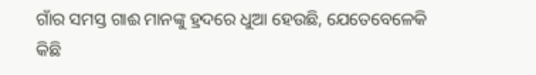ଗାଁର ସମସ୍ତ ଗାଈ ମାନଙ୍କୁ ହ୍ରଦରେ ଧୁଆ ହେଉଛି, ଯେତେବେଳେକି କିଛି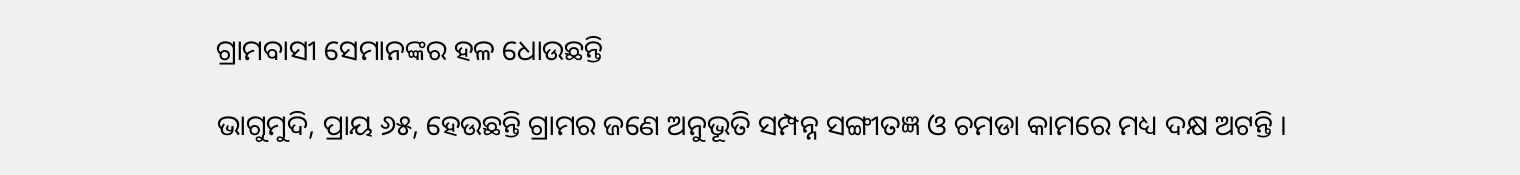ଗ୍ରାମବାସୀ ସେମାନଙ୍କର ହଳ ଧୋଉଛନ୍ତି

ଭାଗୁମୁଦି, ପ୍ରାୟ ୬୫, ହେଉଛନ୍ତି ଗ୍ରାମର ଜଣେ ଅନୁଭୂତି ସମ୍ପନ୍ନ ସଙ୍ଗୀତଜ୍ଞ ଓ ଚମଡା କାମରେ ମଧ୍ୟ ଦକ୍ଷ ଅଟନ୍ତି ।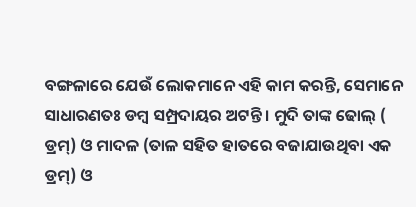ବଙ୍ଗଳାରେ ଯେଉଁ ଲୋକମାନେ ଏହି କାମ କରନ୍ତି, ସେମାନେ ସାଧାରଣତଃ ଡମ୍ବ ସମ୍ପ୍ରଦାୟର ଅଟନ୍ତି । ମୁଦି ତାଙ୍କ ଢୋଲ୍‌ ( ଡ୍ରମ୍‌) ଓ ମାଦଳ (ତାଳ ସହିତ ହାତରେ ବଜାଯାଉଥିବା ଏକ ଡ୍ରମ୍‌) ଓ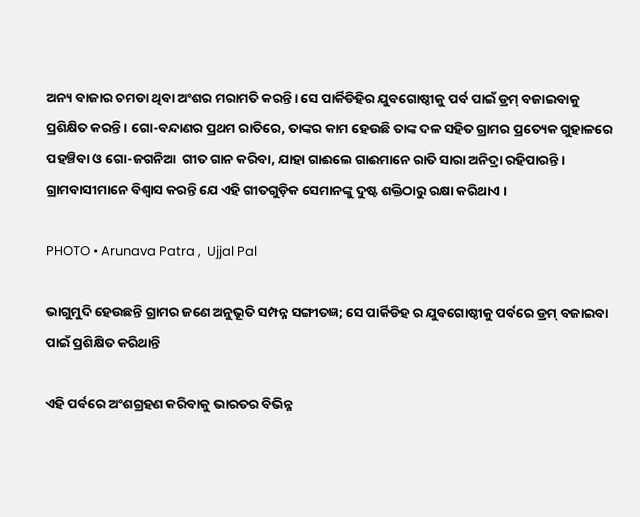ଅନ୍ୟ ବାଜାର ଚମଡା ଥିବା ଅଂଶର ମରାମତି କରନ୍ତି। ସେ ପାର୍କିଡିହିର ଯୁବଗୋଷ୍ଠୀକୁ ପର୍ବ ପାଇଁ ଡ୍ରମ୍‌ ବଜାଇବାକୁ ପ୍ରଶିକ୍ଷିତ କରନ୍ତି । ଗୋ-ବନ୍ଦାଣର ପ୍ରଥମ ରାତିରେ, ତାଙ୍କର କାମ ହେଉଛି ତାଙ୍କ ଦଳ ସହିତ ଗ୍ରାମର ପ୍ରତ୍ୟେକ ଗୁହାଳରେ ପହଞ୍ଚିବା ଓ ଗୋ-ଜଗନିଆ  ଗୀତ ଗାନ କରିବା, ଯାହା ଗାଈଲେ ଗାଈମାନେ ରାତି ସାରା ଅନିଦ୍ରା ରହିପାରନ୍ତି । ଗ୍ରାମବାସୀମାନେ ବିଶ୍ୱାସ କରନ୍ତି ଯେ ଏହି ଗୀତଗୁଡ଼ିକ ସେମାନଙ୍କୁ ଦୁଷ୍ଟ ଶକ୍ତିଠାରୁ ରକ୍ଷା କରିଥାଏ ।

PHOTO • Arunava Patra ,  Ujjal Pal

ଭାଗୁମୁଦି ହେଉଛନ୍ତି ଗ୍ରାମର ଜଣେ ଅନୁଭୂତି ସମ୍ପନ୍ନ ସଙ୍ଗୀତଜ୍ଞ; ସେ ପାର୍କିଡିହ ର ଯୁବଗୋଷ୍ଠୀକୁ ପର୍ବରେ ଡ୍ରମ୍‌ ବଜାଇବା ପାଇଁ ପ୍ରଶିକ୍ଷିତ କରିଥାନ୍ତି

ଏହି ପର୍ବରେ ଅଂଶଗ୍ରହଣ କରିବାକୁ ଭାରତର ବିଭିନ୍ନ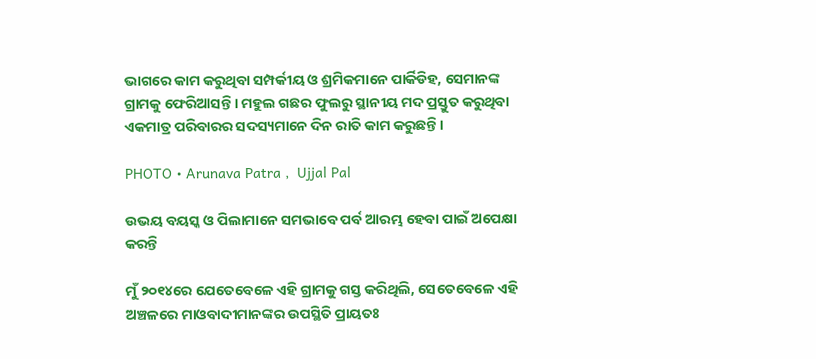ଭାଗରେ କାମ କରୁଥିବା ସମ୍ପର୍କୀୟ ଓ ଶ୍ରମିକମାନେ ପାର୍କିଡିହ, ସେମାନଙ୍କ ଗ୍ରାମକୁ ଫେରିଆସନ୍ତି । ମହୁଲ ଗଛର ଫୁଲରୁ ସ୍ଥାନୀୟ ମଦ ପ୍ରସ୍ତୁତ କରୁଥିବା ଏକମାତ୍ର ପରିବାରର ସଦସ୍ୟମାନେ ଦିନ ରାତି କାମ କରୁଛନ୍ତି ।

PHOTO • Arunava Patra ,  Ujjal Pal

ଉଭୟ ବୟସ୍କ ଓ ପିଲାମାନେ ସମଭାବେ ପର୍ବ ଆରମ୍ଭ ହେବା ପାଇଁ ଅପେକ୍ଷା କରନ୍ତି

ମୁଁ ୨୦୧୪ରେ ଯେତେବେଳେ ଏହି ଗ୍ରାମକୁ ଗସ୍ତ କରିଥିଲି, ସେତେବେଳେ ଏହି ଅଞ୍ଚଳରେ ମାଓବାଦୀମାନଙ୍କର ଉପସ୍ଥିତି ପ୍ରାୟତଃ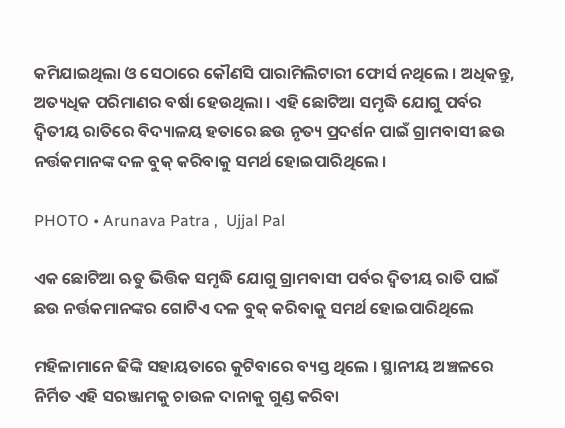କମିଯାଇଥିଲା ଓ ସେଠାରେ କୌଣସି ପାରାମିଲିଟାରୀ ଫୋର୍ସ ନଥିଲେ । ଅଧିକନ୍ତୁ, ଅତ୍ୟଧିକ ପରିମାଣର ବର୍ଷା ହେଉଥିଲା । ଏହି ଛୋଟିଆ ସମୃଦ୍ଧି ଯୋଗୁ ପର୍ବର ଦ୍ୱିତୀୟ ରାତିରେ ବିଦ୍ୟାଳୟ ହତାରେ ଛଉ ନୃତ୍ୟ ପ୍ରଦର୍ଶନ ପାଇଁ ଗ୍ରାମବାସୀ ଛଉ ନର୍ତ୍ତକମାନଙ୍କ ଦଳ ବୁକ୍‌ କରିବାକୁ ସମର୍ଥ ହୋଇପାରିଥିଲେ ।

PHOTO • Arunava Patra ,  Ujjal Pal

ଏକ ଛୋଟିଆ ଋତୁ ଭିତ୍ତିକ ସମୃଦ୍ଧି ଯୋଗୁ ଗ୍ରାମବାସୀ ପର୍ବର ଦ୍ୱିତୀୟ ରାତି ପାଇଁ ଛଉ ନର୍ତ୍ତକମାନଙ୍କର ଗୋଟିଏ ଦଳ ବୁକ୍‌ କରିବାକୁ ସମର୍ଥ ହୋଇପାରିଥିଲେ

ମହିଳାମାନେ ଢିଙ୍କି ସହାୟତାରେ କୁଟିବାରେ ବ୍ୟସ୍ତ ଥିଲେ । ସ୍ଥାନୀୟ ଅଞ୍ଚଳରେ ନିର୍ମିତ ଏହି ସରଞ୍ଜାମକୁ ଚାଉଳ ଦାନାକୁ ଗୁଣ୍ଡ କରିବା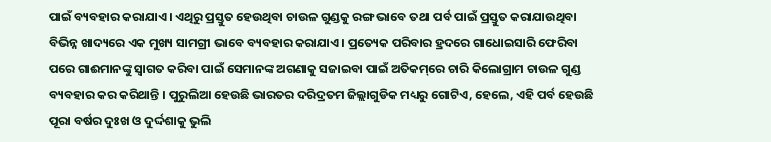ପାଇଁ ବ୍ୟବହାର କରାଯାଏ । ଏଥିରୁ ପ୍ରସ୍ତୁତ ହେଉଥିବା ଚାଉଳ ଗୁଣ୍ଡକୁ ରଙ୍ଗ ଭାବେ ତଥା ପର୍ବ ପାଇଁ ପ୍ରସ୍ତୁତ କରାଯାଉଥିବା ବିଭିନ୍ନ ଖାଦ୍ୟରେ ଏକ ମୁଖ୍ୟ ସାମଗ୍ରୀ ଭାବେ ବ୍ୟବହାର କରାଯାଏ । ପ୍ରତ୍ୟେକ ପରିବାର ହ୍ରଦରେ ଗାଧୋଇସାରି ଫେରିବା ପରେ ଗାଈମାନଙ୍କୁ ସ୍ୱାଗତ କରିବା ପାଇଁ ସେମାନଙ୍କ ଅଗଣାକୁ ସଜାଇବା ପାଇଁ ଅତିକମ୍‌ରେ ଚାରି କିଲୋଗ୍ରାମ ଚାଉଳ ଗୁଣ୍ଡ ବ୍ୟବହାର କର କରିଥାନ୍ତି । ପୁରୁଲିଆ ହେଉଛି ଭାରତର ଦରିଦ୍ରତମ ଜିଲ୍ଲାଗୁଡିକ ମଧ୍ୟରୁ ଗୋଟିଏ, ହେଲେ, ଏହି ପର୍ବ ହେଉଛି ପୂରା ବର୍ଷର ଦୁଃଖ ଓ ଦୁର୍ଦ୍ଦଶାକୁ ଭୁଲି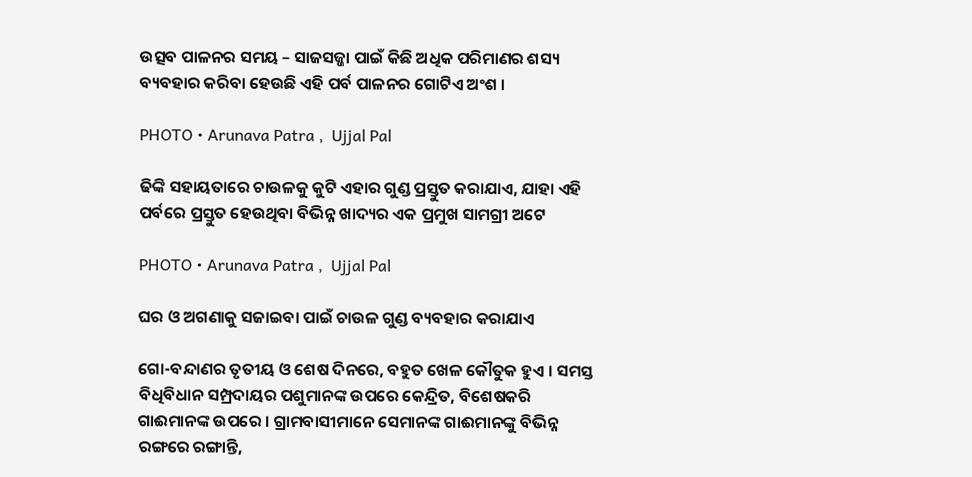ଉତ୍ସବ ପାଳନର ସମୟ – ସାଜସଜ୍ଜା ପାଇଁ କିଛି ଅଧିକ ପରିମାଣର ଶସ୍ୟ ବ୍ୟବହାର କରିବା ହେଉଛି ଏହି ପର୍ବ ପାଳନର ଗୋଟିଏ ଅଂଶ ।

PHOTO • Arunava Patra ,  Ujjal Pal

ଢିଙ୍କି ସହାୟତାରେ ଚାଉଳକୁ କୁଟି ଏହାର ଗୁଣ୍ଡ ପ୍ରସ୍ତୁତ କରାଯାଏ, ଯାହା ଏହି ପର୍ବରେ ପ୍ରସ୍ତୁତ ହେଉଥିବା ବିଭିନ୍ନ ଖାଦ୍ୟର ଏକ ପ୍ରମୁଖ ସାମଗ୍ରୀ ଅଟେ

PHOTO • Arunava Patra ,  Ujjal Pal

ଘର ଓ ଅଗଣାକୁ ସଜାଇବା ପାଇଁ ଚାଉଳ ଗୁଣ୍ଡ ବ୍ୟବହାର କରାଯାଏ

ଗୋ-ବନ୍ଦାଣର ତୃତୀୟ ଓ ଶେଷ ଦିନରେ, ବହୁତ ଖେଳ କୌତୁକ ହୁଏ । ସମସ୍ତ ବିଧିବିଧାନ ସମ୍ପ୍ରଦାୟର ପଶୁମାନଙ୍କ ଉପରେ କେନ୍ଦ୍ରିତ, ବିଶେଷକରି ଗାଈମାନଙ୍କ ଉପରେ । ଗ୍ରାମବାସୀମାନେ ସେମାନଙ୍କ ଗାଈମାନଙ୍କୁ ବିଭିନ୍ନ ରଙ୍ଗରେ ରଙ୍ଗାନ୍ତି,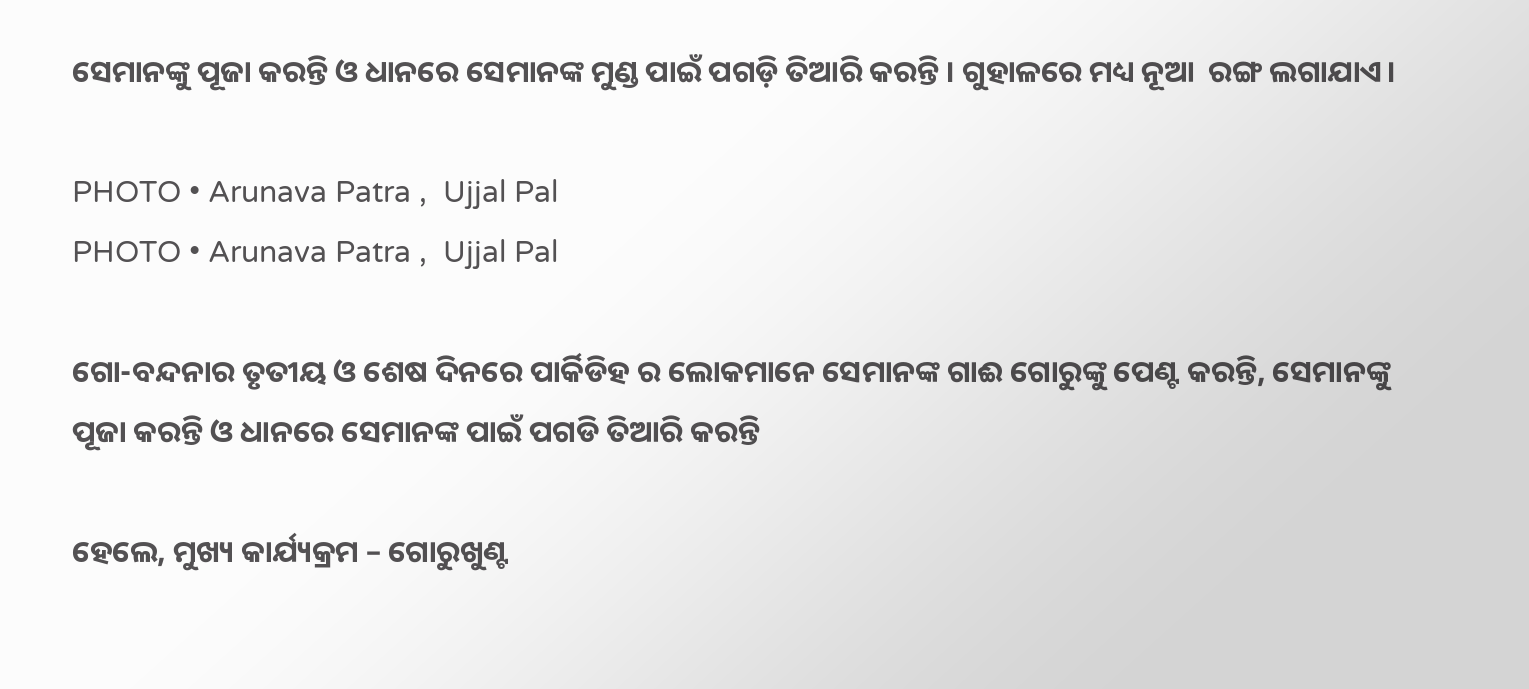ସେମାନଙ୍କୁ ପୂଜା କରନ୍ତି ଓ ଧାନରେ ସେମାନଙ୍କ ମୁଣ୍ଡ ପାଇଁ ପଗଡ଼ି ତିଆରି କରନ୍ତି । ଗୁହାଳରେ ମଧ୍ୟ ନୂଆ  ରଙ୍ଗ ଲଗାଯାଏ।

PHOTO • Arunava Patra ,  Ujjal Pal
PHOTO • Arunava Patra ,  Ujjal Pal

ଗୋ-ବନ୍ଦନାର ତୃତୀୟ ଓ ଶେଷ ଦିନରେ ପାର୍କିଡିହ ର ଲୋକମାନେ ସେମାନଙ୍କ ଗାଈ ଗୋରୁଙ୍କୁ ପେଣ୍ଟ କରନ୍ତି, ସେମାନଙ୍କୁ ପୂଜା କରନ୍ତି ଓ ଧାନରେ ସେମାନଙ୍କ ପାଇଁ ପଗଡି ତିଆରି କରନ୍ତି

ହେଲେ, ମୁଖ୍ୟ କାର୍ଯ୍ୟକ୍ରମ – ଗୋରୁଖୁଣ୍ଟ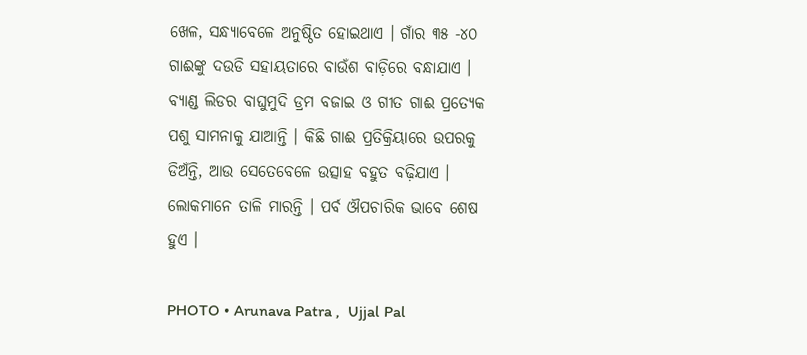ଖେଳ, ସନ୍ଧ୍ୟାବେଳେ ଅନୁଷ୍ଠିତ ହୋଇଥାଏ । ଗାଁର ୩୫ -୪୦ ଗାଈଙ୍କୁ ଦଉଡି ସହାୟତାରେ ବାଉଁଶ ବାଡ଼ିରେ ବନ୍ଧାଯାଏ । ବ୍ୟାଣ୍ଡ ଲିଡର ବାଘୁମୁଦି ଡ୍ରମ ବଜାଇ ଓ ଗୀତ ଗାଈ ପ୍ରତ୍ୟେକ ପଶୁ ସାମନାକୁ ଯାଆନ୍ତି । କିଛି ଗାଈ ପ୍ରତିକ୍ରିୟାରେ ଉପରକୁ ଡିଅଁନ୍ତି, ଆଉ ସେତେବେଳେ ଉତ୍ସାହ ବହୁତ ବଢ଼ିଯାଏ । ଲୋକମାନେ ତାଳି ମାରନ୍ତି । ପର୍ବ ଔପଚାରିକ ଭାବେ ଶେଷ ହୁଏ ।

PHOTO • Arunava Patra ,  Ujjal Pal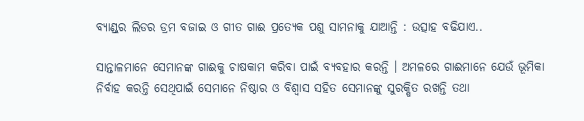ବ୍ୟାଣ୍ଡ୍‌ର ଲିଡର ଡ୍ରମ ବଜାଇ ଓ ଗୀତ ଗାଈ ପ୍ରତ୍ୟେକ ପଶୁ ସାମନାକୁ ଯାଆନ୍ତି : ଉତ୍ସାହ ବଢିଯାଏ..

ସାନ୍ତାଳମାନେ ସେମାନଙ୍କ ଗାଈକୁ ଚାଷକାମ କରିବା ପାଇଁ ବ୍ୟବହାର କରନ୍ତି । ଅମଳରେ ଗାଈମାନେ ଯେଉଁ ଭୂମିକା ନିର୍ବାହ କରନ୍ତି ସେଥିପାଇଁ ସେମାନେ ନିଷ୍ଠାର ଓ ବିଶ୍ୱାସ ସହିତ ସେମାନଙ୍କୁ ସୁରକ୍ଷିତ ରଖନ୍ତି ତଥା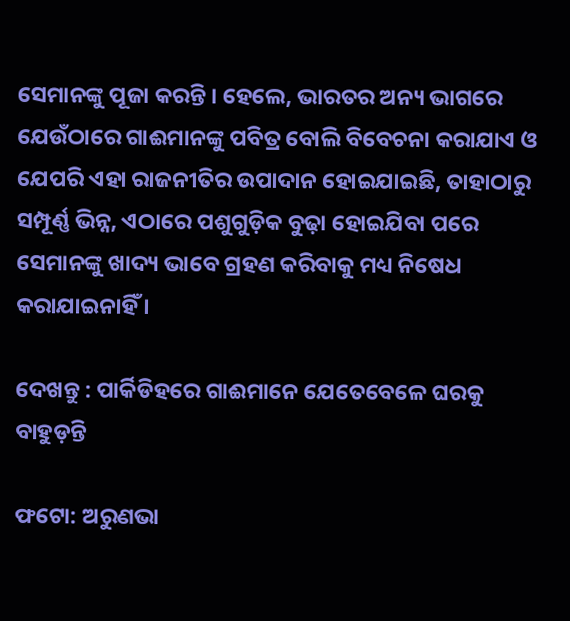ସେମାନଙ୍କୁ ପୂଜା କରନ୍ତି । ହେଲେ, ଭାରତର ଅନ୍ୟ ଭାଗରେ ଯେଉଁଠାରେ ଗାଈମାନଙ୍କୁ ପବିତ୍ର ବୋଲି ବିବେଚନା କରାଯାଏ ଓ ଯେପରି ଏହା ରାଜନୀତିର ଉପାଦାନ ହୋଇଯାଇଛି, ତାହାଠାରୁ ସମ୍ପୂର୍ଣ୍ଣ ଭିନ୍ନ, ଏଠାରେ ପଶୁଗୁଡ଼ିକ ବୁଢ଼ା ହୋଇଯିବା ପରେ ସେମାନଙ୍କୁ ଖାଦ୍ୟ ଭାବେ ଗ୍ରହଣ କରିବାକୁ ମଧ୍ୟ ନିଷେଧ କରାଯାଇନାହିଁ ।

ଦେଖନ୍ତୁ : ପାର୍କିଡିହରେ ଗାଈମାନେ ଯେତେବେଳେ ଘରକୁ ବାହୁଡ଼ନ୍ତି

ଫଟୋ: ଅରୁଣଭା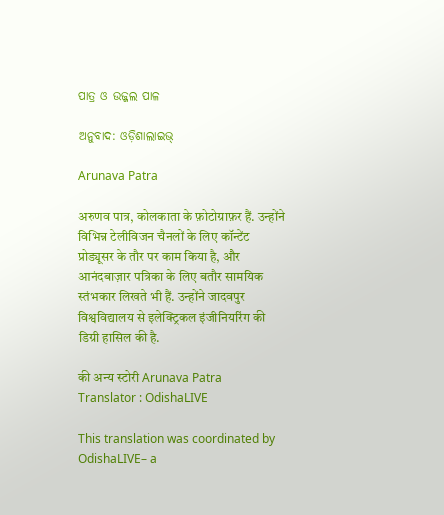ପାତ୍ର ଓ ଉଜ୍ଜଲ ପାଳ

ଅନୁବାଦ: ଓଡ଼ିଶାଲାଇଭ୍‍

Arunava Patra

अरुणव पात्र, कोलकाता के फ़ोटोग्राफ़र हैं. उन्होंने विभिन्न टेलीविजन चैनलों के लिए कॉन्टेंट प्रोड्यूसर के तौर पर काम किया है, और आनंदबाज़ार पत्रिका के लिए बतौर सामयिक स्तंभकार लिखते भी हैं. उन्होंने जादवपुर विश्वविद्यालय से इलेक्ट्रिकल इंजीनियरिंग की डिग्री हासिल की है.

की अन्य स्टोरी Arunava Patra
Translator : OdishaLIVE

This translation was coordinated by OdishaLIVE– a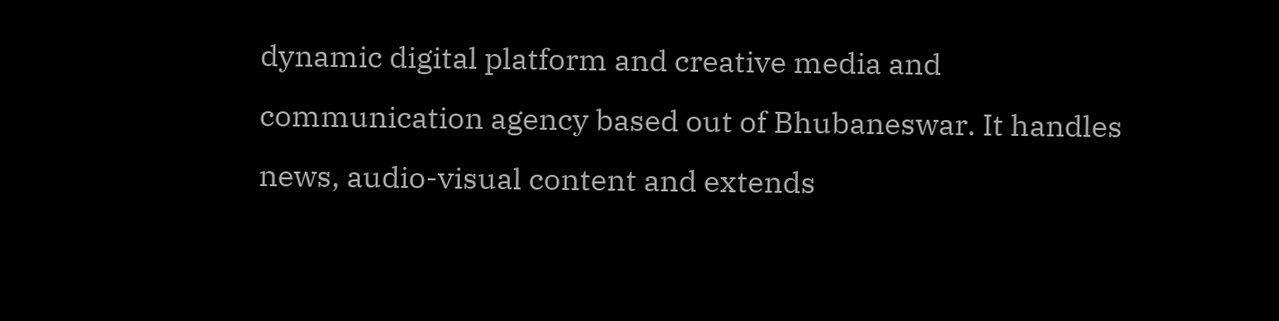dynamic digital platform and creative media and communication agency based out of Bhubaneswar. It handles news, audio-visual content and extends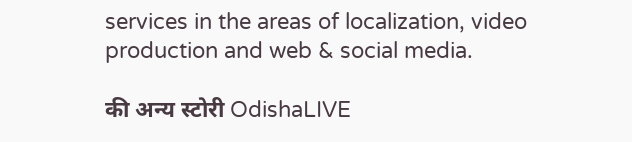services in the areas of localization, video production and web & social media.

की अन्य स्टोरी OdishaLIVE